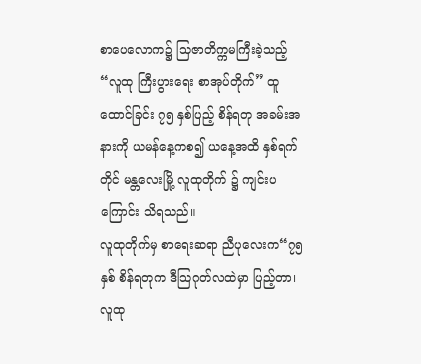စာပေလောက၌ သြဇာတိက္ကမကြီးခဲ့သည့်“လူထု ကြီးပွားရေး စာအုပ်တိုက်” ထူထောင်ခြင်း ၇၅ နှစ်ပြည့် စိန်ရတု အခမ်းအနားကို ယမန်နေ့ကစ၍ ယနေ့အထိ နှစ်ရက်တိုင် မန္တလေးမြို့ လူထုတိုက် ၌ ကျင်းပကြောင်း သိရသည်။
လူထုတိုက်မှ စာရေးဆရာ ညီပုလေးက“၇၅ နှစ် စိန်ရတုက ဒီသြဂုတ်လထဲမှာ ပြည့်တာ၊ လူထု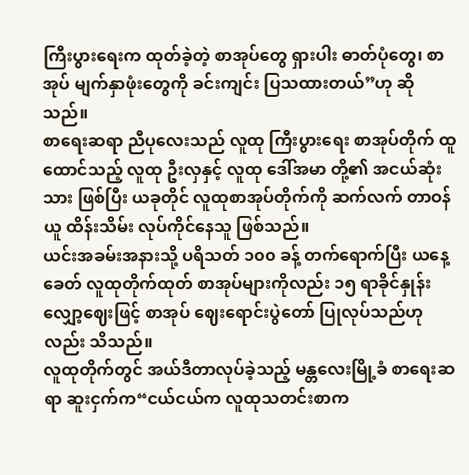ကြီးပွားရေးက ထုတ်ခဲ့တဲ့ စာအုပ်တွေ ရှားပါး ဓာတ်ပုံတွေ၊ စာအုပ် မျက်နှာဖုံးတွေကို ခင်းကျင်း ပြသထားတယ်”ဟု ဆိုသည်။
စာရေးဆရာ ညီပုလေးသည် လူထု ကြီးပွားရေး စာအုပ်တိုက် ထူထောင်သည့် လူထု ဦးလှနှင့် လူထု ဒေါ်အမာ တို့၏ အငယ်ဆုံး သား ဖြစ်ပြီး ယခုတိုင် လူထုစာအုပ်တိုက်ကို ဆက်လက် တာဝန်ယူ ထိန်းသိမ်း လုပ်ကိုင်နေသူ ဖြစ်သည်။
ယင်းအခမ်းအနားသို့ ပရိသတ် ၁၀၀ ခန့် တက်ရောက်ပြီး ယနေ့ခေတ် လူထုတိုက်ထုတ် စာအုပ်များကိုလည်း ၁၅ ရာခိုင်နှုန်း လျှော့ဈေးဖြင့် စာအုပ် ဈေးရောင်းပွဲတော် ပြုလုပ်သည်ဟုလည်း သိသည်။
လူထုတိုက်တွင် အယ်ဒီတာလုပ်ခဲ့သည့် မန္တလေးမြို့ခံ စာရေးဆရာ ဆူးငှက်က“ငယ်ငယ်က လူထုသတင်းစာက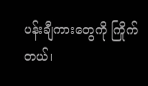ပန်းချီကားတွေကို ကြိုက်တယ်၊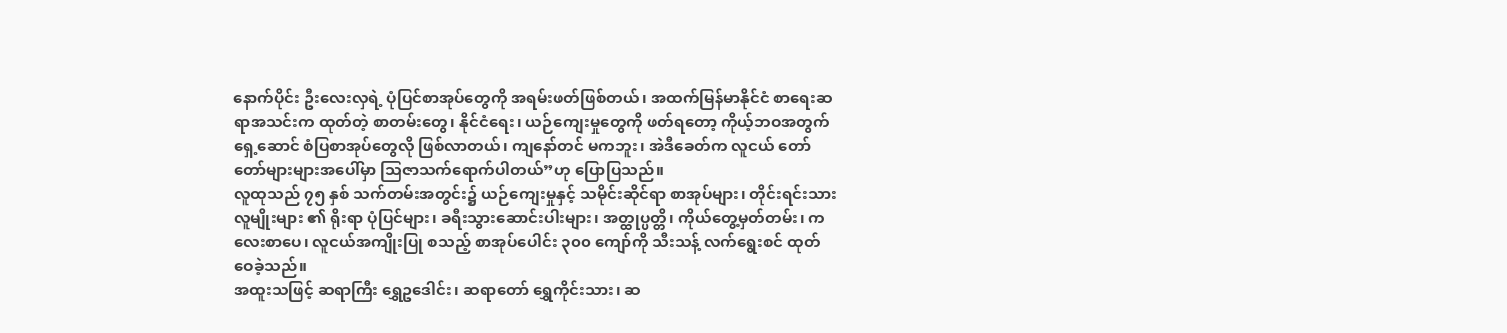နောက်ပိုင်း ဦးလေးလှရဲ့ ပုံပြင်စာအုပ်တွေကို အရမ်းဖတ်ဖြစ်တယ်၊ အထက်မြန်မာနိုင်ငံ စာရေးဆရာအသင်းက ထုတ်တဲ့ စာတမ်းတွေ၊ နိုင်ငံရေး၊ ယဉ်ကျေးမှုတွေကို ဖတ်ရတော့ ကိုယ့်ဘဝအတွက် ရှေ့ဆောင် စံပြစာအုပ်တွေလို ဖြစ်လာတယ်၊ ကျနော်တင် မကဘူး၊ အဲဒီခေတ်က လူငယ် တော်တော်များများအပေါ်မှာ သြဇာသက်ရောက်ပါတယ်”ဟု ပြောပြသည်။
လူထုသည် ၇၅ နှစ် သက်တမ်းအတွင်း၌ ယဉ်ကျေးမှုနှင့် သမိုင်းဆိုင်ရာ စာအုပ်များ၊ တိုင်းရင်းသား လူမျိုးများ ၏ ရိုးရာ ပုံပြင်များ၊ ခရီးသွားဆောင်းပါးများ၊ အတ္ထုပ္ပတ္တိ၊ ကိုယ်တွေ့မှတ်တမ်း၊ ကလေးစာပေ၊ လူငယ်အကျိုးပြု စသည့် စာအုပ်ပေါင်း ၃၀၀ ကျော်ကို သီးသန့် လက်ရွေးစင် ထုတ်ဝေခဲ့သည်။
အထူးသဖြင့် ဆရာကြီး ရွှေဥဒေါင်း၊ ဆရာတော် ရွှေကိုင်းသား၊ ဆ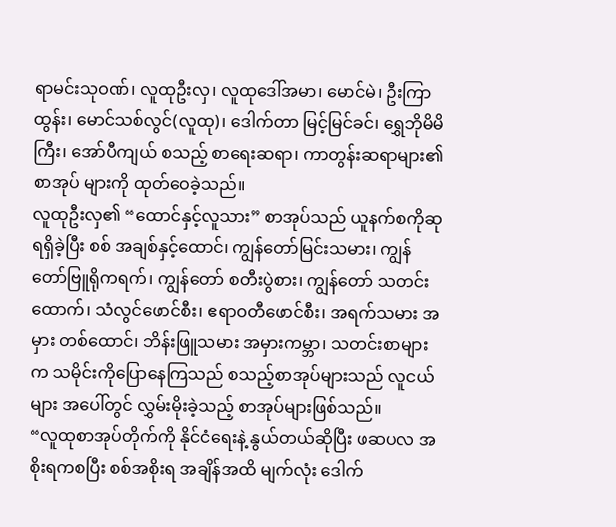ရာမင်းသုဝဏ်၊ လူထုဦးလှ၊ လူထုဒေါ်အမာ၊ မောင်မဲ၊ ဦးကြာထွန်း၊ မောင်သစ်လွင်(လူထု)၊ ဒေါက်တာ မြင့်မြင်ခင်၊ ရွှေဘိုမိမိကြီး၊ အော်ပီကျယ် စသည့် စာရေးဆရာ၊ ကာတွန်းဆရာများ၏ စာအုပ် များကို ထုတ်ဝေခဲ့သည်။
လူထုဦးလှ၏ “ထောင်နှင့်လူသား” စာအုပ်သည် ယူနက်စကိုဆု ရရှိခဲ့ပြီး စစ် အချစ်နှင့်ထောင်၊ ကျွန်တော်မြင်းသမား၊ ကျွန်တော်ဗြူရိုကရက်၊ ကျွန်တော် စတီးပွဲစား၊ ကျွန်တော် သတင်းထောက်၊ သံလွင်ဖောင်စီး၊ ဧရာဝတီဖောင်စီး၊ အရက်သမား အမှား တစ်ထောင်၊ ဘိန်းဖြူသမား အမှားကမ္ဘာ၊ သတင်းစာများက သမိုင်းကိုပြောနေကြသည် စသည့်စာအုပ်များသည် လူငယ်များ အပေါ်တွင် လွှမ်းမိုးခဲ့သည့် စာအုပ်များဖြစ်သည်။
“လူထုစာအုပ်တိုက်ကို နိုင်ငံရေးနဲ့ နွယ်တယ်ဆိုပြီး ဖဆပလ အစိုးရကစပြီး စစ်အစိုးရ အချိန်အထိ မျက်လုံး ဒေါက်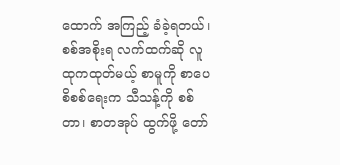ထောက် အကြည့် ခံခဲ့ရတယ်၊ စစ်အစိုးရ လက်ထက်ဆို လူထုကထုတ်မယ့် စာမူကို စာပေစိစစ်ရေးက သီသန့်ကို စစ်တာ၊ စာတအုပ် ထွက်ဖို့ တော်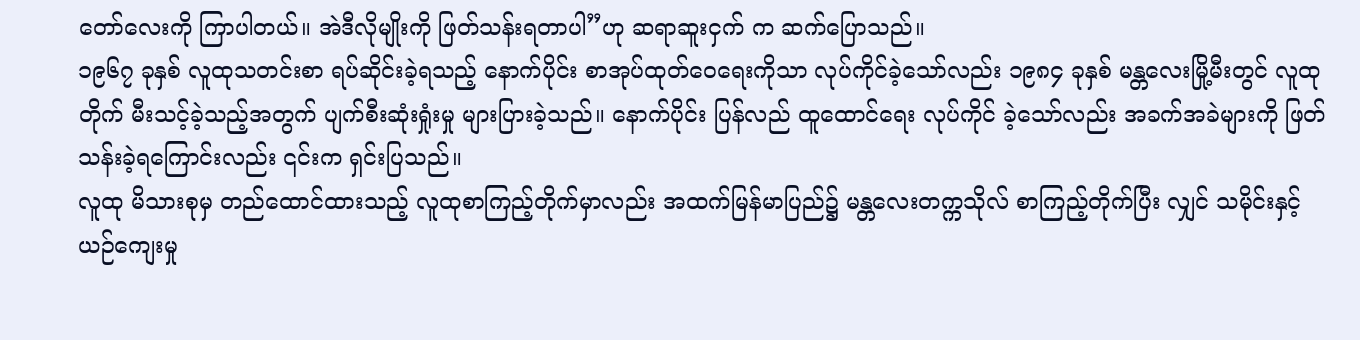တော်လေးကို ကြာပါတယ်။ အဲဒီလိုမျိုးကို ဖြတ်သန်းရတာပါ”ဟု ဆရာဆူးငှက် က ဆက်ပြောသည်။
၁၉၆၇ ခုနှစ် လူထုသတင်းစာ ရပ်ဆိုင်းခဲ့ရသည့် နောက်ပိုင်း စာအုပ်ထုတ်ဝေရေးကိုသာ လုပ်ကိုင်ခဲ့သော်လည်း ၁၉၈၄ ခုနှစ် မန္တလေးမြို့မီးတွင် လူထုတိုက် မီးသင့်ခဲ့သည့်အတွက် ပျက်စီးဆုံးရှုံးမှု များပြားခဲ့သည်။ နောက်ပိုင်း ပြန်လည် ထူထောင်ရေး လုပ်ကိုင် ခဲ့သော်လည်း အခက်အခဲများကို ဖြတ်သန်းခဲ့ရကြောင်းလည်း ၎င်းက ရှင်းပြသည်။
လူထု မိသားစုမှ တည်ထောင်ထားသည့် လူထုစာကြည့်တိုက်မှာလည်း အထက်မြန်မာပြည်၌ မန္တလေးတက္ကသိုလ် စာကြည့်တိုက်ပြီး လျှင် သမိုင်းနှင့် ယဉ်ကျေးမှု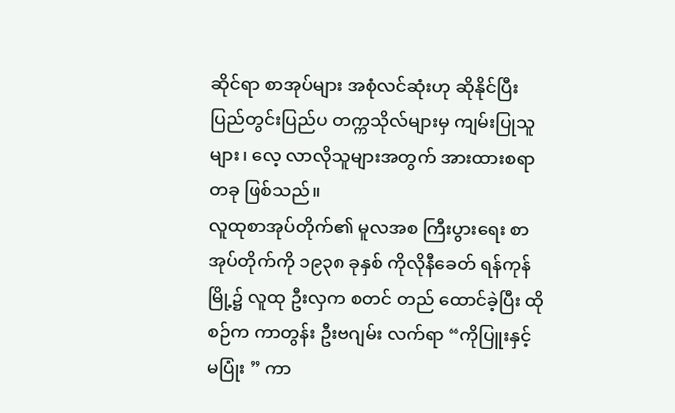ဆိုင်ရာ စာအုပ်များ အစုံလင်ဆုံးဟု ဆိုနိုင်ပြီး ပြည်တွင်းပြည်ပ တက္ကသိုလ်များမှ ကျမ်းပြုသူများ၊ လေ့ လာလိုသူများအတွက် အားထားစရာ တခု ဖြစ်သည်။
လူထုစာအုပ်တိုက်၏ မူလအစ ကြီးပွားရေး စာအုပ်တိုက်ကို ၁၉၃၈ ခုနှစ် ကိုလိုနီခေတ် ရန်ကုန်မြို့၌ လူထု ဦးလှက စတင် တည် ထောင်ခဲ့ပြီး ထိုစဉ်က ကာတွန်း ဦးဗဂျမ်း လက်ရာ “ကိုပြူးနှင့် မပြုံး ” ကာ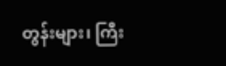တွန်းများ၊ ကြီး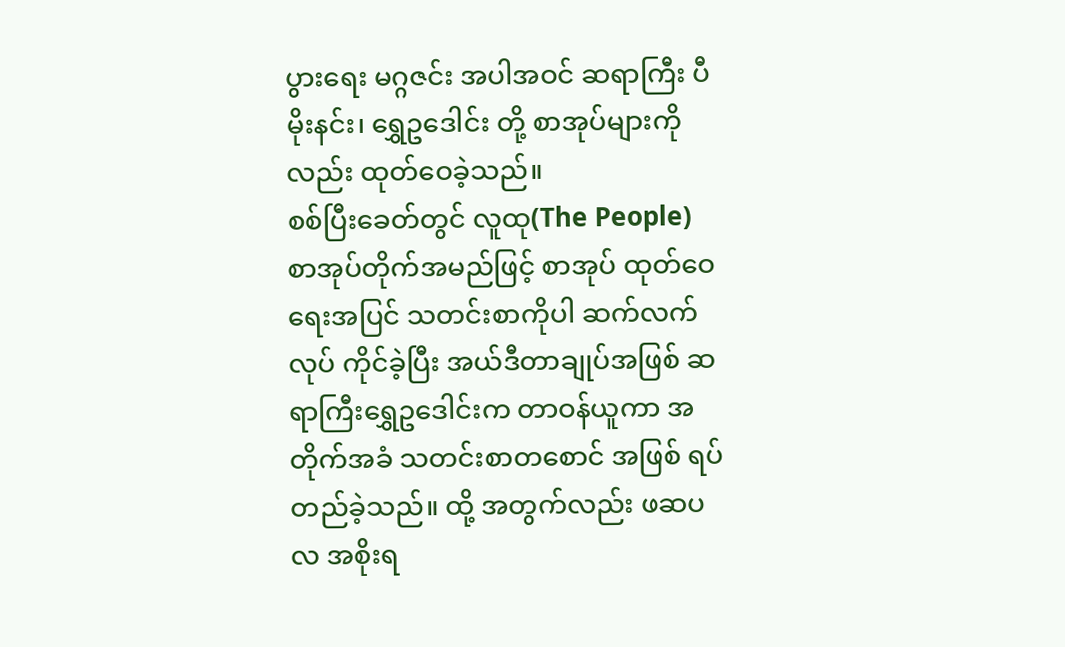ပွားရေး မဂ္ဂဇင်း အပါအဝင် ဆရာကြီး ပီမိုးနင်း၊ ရွှေဥဒေါင်း တို့ စာအုပ်များကိုလည်း ထုတ်ဝေခဲ့သည်။
စစ်ပြီးခေတ်တွင် လူထု(The People) စာအုပ်တိုက်အမည်ဖြင့် စာအုပ် ထုတ်ဝေရေးအပြင် သတင်းစာကိုပါ ဆက်လက်လုပ် ကိုင်ခဲ့ပြီး အယ်ဒီတာချုပ်အဖြစ် ဆရာကြီးရွှေဥဒေါင်းက တာဝန်ယူကာ အတိုက်အခံ သတင်းစာတစောင် အဖြစ် ရပ်တည်ခဲ့သည်။ ထို့ အတွက်လည်း ဖဆပလ အစိုးရ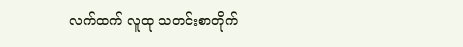လက်ထက် လူထု သတင်းစာတိုက်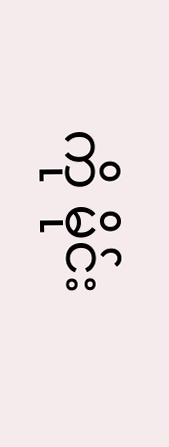ကို မိုင်း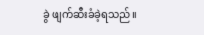ခွဲ ဖျက်ဆီးခံခဲ့ရသည်။